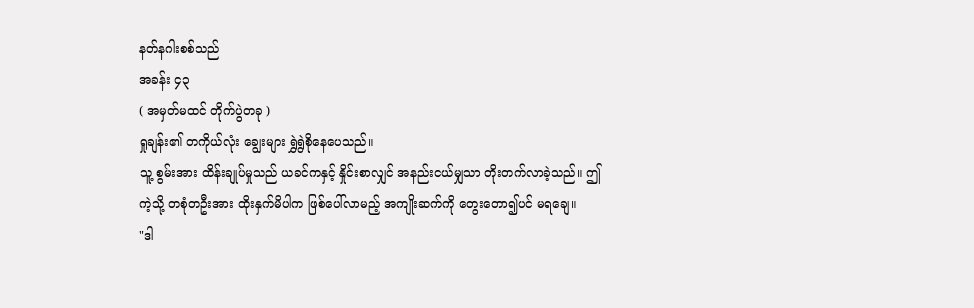နတ်နဂါးစစ်သည်
အခန်း ၄၃
( အမှတ်မထင် တိုက်ပွဲတခု )
ရှုချန်း၏ တကိုယ်လုံး ချွေးများ ရွှဲရွဲစိုနေပေသည်။
သူ့ စွမ်းအား ထိန်းချုပ်မှုသည် ယခင်ကနှင့် နှိုင်းစာလျှင် အနည်းငယ်မျှသာ တိုးတက်လာခဲ့သည်။ ဤကဲ့သို့ တစုံတဦးအား ထိုးနှက်မိပါက ဖြစ်ပေါ်လာမည့် အကျိုးဆက်ကို တွေးတော၍ပင် မရချေ။
"ဒါ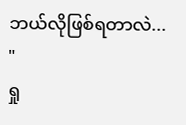ဘယ်လိုဖြစ်ရတာလဲ... "
ရှု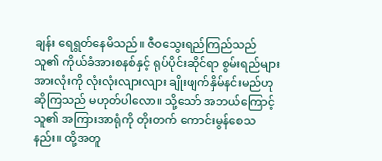ချန်း ရေရွတ်နေမိသည်။ ဇီဝသွေးရည်ကြည်သည် သူ၏ ကိုယ်ခံအားစနစ်နှင့် ရုပ်ပိုင်းဆိုင်ရာ စွမ်းရည်များအားလုံးကို လုံးလုံးလျားလျား ချိုးဖျက်နှိမ်နင်းမည်ဟု ဆိုကြသည် မဟုတ်ပါလော။ သို့သော် အဘယ်ကြောင့် သူ၏ အကြားအာရုံကို တိုးတက် ကောင်းမွန်စေသနည်း။ ထို့အတူ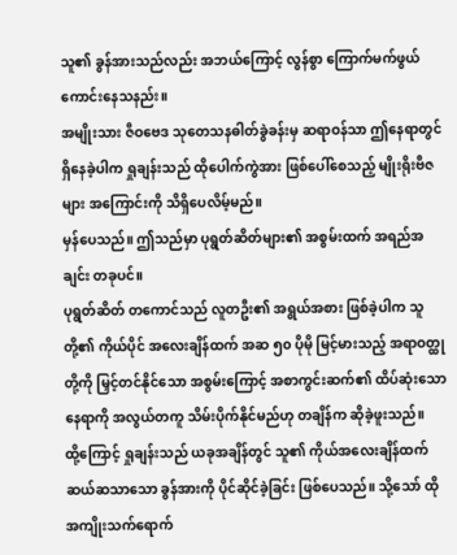သူ၏ ခွန်အားသည်လည်း အဘယ်ကြောင့် လွန်စွာ ကြောက်မက်ဖွယ် ကောင်းနေသနည်း။
အမျိုးသား ဇီဝဗေဒ သုတေသနဓါတ်ခွဲခန်းမှ ဆရာဝန်သာ ဤနေရာတွင် ရှိနေခဲ့ပါက ရှုချန်းသည် ထိုပေါက်ကွဲအား ဖြစ်ပေါ်စေသည့် မျိုးရိုးဗီဇများ အကြောင်းကို သိရှိပေလိမ့်မည်။
မှန်ပေသည်။ ဤသည်မှာ ပုရွတ်ဆိတ်များ၏ အစွမ်းထက် အရည်အချင်း တခုပင်။
ပုရွတ်ဆိတ် တကောင်သည် လူတဦး၏ အရွယ်အစား ဖြစ်ခဲ့ပါက သူတို့၏ ကိုယ်ပိုင် အလေးချိန်ထက် အဆ ၅၀ ပိုမို မြင့်မားသည့် အရာဝတ္ထုတို့ကို မြှင့်တင်နိုင်သော အစွမ်းကြောင့် အစာကွင်းဆက်၏ ထိပ်ဆုံးသော နေရာကို အလွယ်တကူ သိမ်းပိုက်နိုင်မည်ဟု တချိန်က ဆိုခဲ့ဖူးသည်။
ထို့ကြောင့် ရှုချန်းသည် ယခုအချိန်တွင် သူ၏ ကိုယ်အလေးချိန်ထက် ဆယ်ဆသာသော ခွန်အားကို ပိုင်ဆိုင်ခဲ့ခြင်း ဖြစ်ပေသည်။ သို့သော် ထိုအကျိုးသက်ရောက်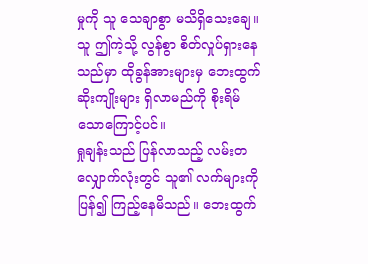မှုကို သူ သေချာစွာ မသိရှိသေးချေ။
သူ ဤကဲ့သို့ လွန်စွာ စိတ်လှုပ်ရှားနေသည်မှာ ထိုခွန်အားများမှ ဘေးထွက်ဆိုးကျိုးများ ရှိလာမည်ကို စိုးရိမ်သောကြောင့်ပင်။
ရှုချန်းသည် ပြန်လာသည့် လမ်းတလျှောက်လုံးတွင် သူ၏ လက်များကို ပြန်၍ ကြည့်နေမိသည်။ ဘေးထွက်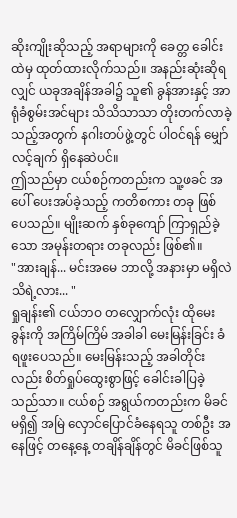ဆိုးကျိုးဆိုသည့် အရာများကို ခေတ္တ ခေါင်းထဲမှ ထုတ်ထားလိုက်သည်။ အနည်းဆုံးဆိုရလျှင် ယခုအချိန်အခါ၌ သူ၏ ခွန်အားနှင့် အာရုံခံစွမ်းအင်များ သိသိသာသာ တိုးတက်လာခဲ့သည့်အတွက် နဂါးတပ်ဖွဲ့တွင် ပါဝင်ရန် မျှော်လင့်ချက် ရှိနေဆဲပင်။
ဤသည်မှာ ငယ်စဉ်ကတည်းက သူ့ဖခင် အပေါ် ပေးအပ်ခဲ့သည့် ကတိစကား တခု ဖြစ်ပေသည်။ မျိုးဆက် နှစ်ခုကျော် ကြာရှည်ခဲ့သော အမုန်းတရား တခုလည်း ဖြစ်၏။
"အားချန်... မင်းအမေ ဘာလို့ အနားမှာ မရှိလဲ သိရဲ့လား... "
ရှုချန်း၏ ငယ်ဘဝ တလျှောက်လုံး ထိုမေးခွန်းကို အကြိမ်ကြိမ် အခါခါ မေးမြန်းခြင်း ခံရဖူးပေသည်။ မေးမြန်းသည့် အခါတိုင်းလည်း စိတ်ရှုပ်ထွေးစွာဖြင့် ခေါင်းခါပြခဲ့သည်သာ။ ငယ်စဉ် အရွယ်ကတည်းက မိခင် မရှိ၍ အမြဲ လှောင်ပြောင်ခံနေရသူ တစ်ဦး အနေဖြင့် တနေ့နေ့ တချိန်ချိန်တွင် မိခင်ဖြစ်သူ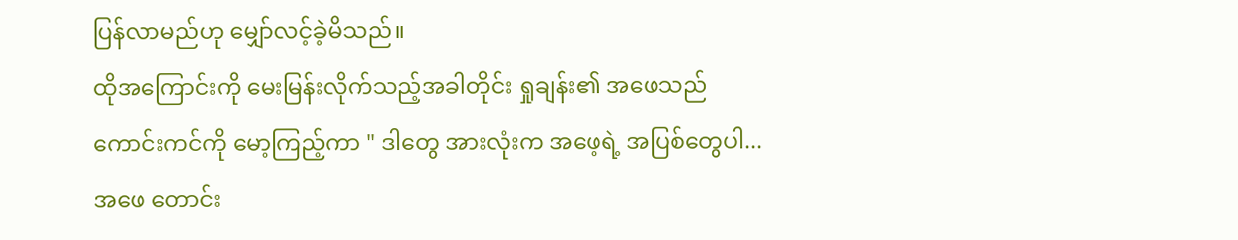ပြန်လာမည်ဟု မျှော်လင့်ခဲ့မိသည်။
ထိုအကြောင်းကို မေးမြန်းလိုက်သည့်အခါတိုင်း ရှုချန်း၏ အဖေသည် ကောင်းကင်ကို မော့ကြည့်ကာ " ဒါတွေ အားလုံးက အဖေ့ရဲ့ အပြစ်တွေပါ... အဖေ တောင်း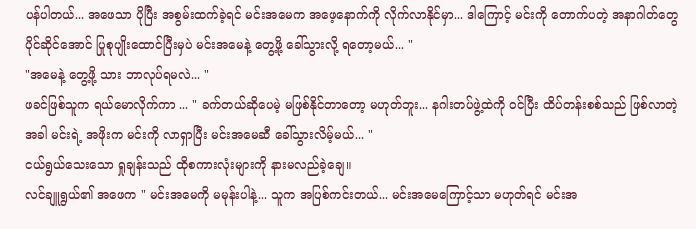ပန်ပါတယ်... အဖေသာ ပိုပြီး အစွမ်းထက်ခဲ့ရင် မင်းအမေက အဖေ့နောက်ကို လိုက်လာနိုင်မှာ... ဒါကြောင့် မင်းကို တောက်ပတဲ့ အနာဂါတ်တွေ ပိုင်ဆိုင်အောင် ပြုစုပျိုးထောင်ပြီးမှပဲ မင်းအမေနဲ့ တွေ့ဖို့ ခေါ်သွားလို့ ရတော့မယ်... "
"အမေနဲ့ တွေ့ဖို့ သား ဘာလုပ်ရမလဲ... "
ဖခင်ဖြစ်သူက ရယ်မောလိုက်ကာ ... " ခက်တယ်ဆိုပေမဲ့ မဖြစ်နိုင်တာတော့ မဟုတ်ဘူး... နဂါးတပ်ဖွဲ့ထဲကို ဝင်ပြီး ထိပ်တန်းစစ်သည် ဖြစ်လာတဲ့အခါ မင်းရဲ့ အဖိုးက မင်းကို လာရှာပြီး မင်းအမေဆီ ခေါ်သွားလိမ့်မယ်... "
ငယ်ရွယ်သေးသော ရှုချန်းသည် ထိုစကားလုံးများကို နားမလည်ခဲ့ချေ။
လင်ချူရွယ်၏ အဖေက " မင်းအမေကို မမုန်းပါနဲ့... သူက အပြစ်ကင်းတယ်... မင်းအမေကြောင့်သာ မဟုတ်ရင် မင်းအ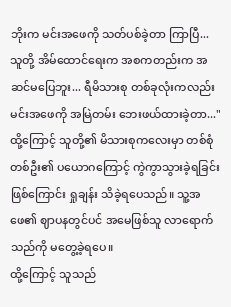ဘိုးက မင်းအဖေကို သတ်ပစ်ခဲ့တာ ကြာပြီ... သူတို့ အိမ်ထောင်ရေးက အစကတည်းက အဆင်မပြေဘူး... ရီမိသားစု တစ်ခုလုံးကလည်း မင်းအဖေကို အမြဲတမ်း ဘေးဖယ်ထားခဲ့တာ..."
ထို့ကြောင့် သူတို့၏ မိသားစုကလေးမှာ တစ်စုံတစ်ဦး၏ ပယောဂကြောင့် ကွဲကွာသွားခဲ့ရခြင်း ဖြစ်ကြောင်း ရှုချန်း သိခဲ့ရပေသည်။ သူ့အဖေ၏ ဈာပနတွင်ပင် အမေဖြစ်သူ လာရောက်သည်ကို မတွေ့ခဲ့ရပေ။
ထို့ကြောင့် သူသည်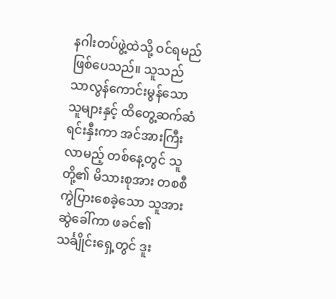နဂါးတပ်ဖွဲ့ထဲသို့ ဝင်ရမည် ဖြစ်ပေသည်။ သူသည် သာလွန်ကောင်းမွန်သော သူများနှင့် ထိတွေ့ဆက်ဆံ ရင်းနှီးကာ အင်အားကြီးလာမည့် တစ်နေ့တွင် သူတို့၏ မိသားစုအား တစစီ ကွဲပြားစေခဲ့သော သူအား ဆွဲခေါ်ကာ ဖခင်၏ သင်္ချိုင်းရှေ့တွင် ဒူး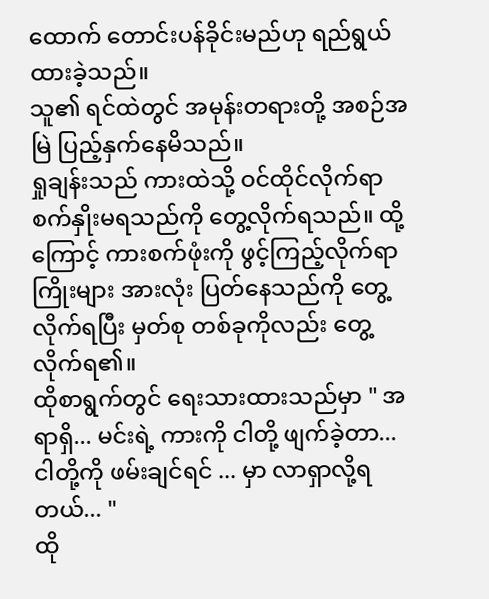ထောက် တောင်းပန်ခိုင်းမည်ဟု ရည်ရွယ်ထားခဲ့သည်။
သူ၏ ရင်ထဲတွင် အမုန်းတရားတို့ အစဉ်အမြဲ ပြည့်နှက်နေမိသည်။
ရှုချန်းသည် ကားထဲသို့ ဝင်ထိုင်လိုက်ရာ စက်နှိုးမရသည်ကို တွေ့လိုက်ရသည်။ ထို့ကြောင့် ကားစက်ဖုံးကို ဖွင့်ကြည့်လိုက်ရာ ကြိုးများ အားလုံး ပြတ်နေသည်ကို တွေ့လိုက်ရပြီး မှတ်စု တစ်ခုကိုလည်း တွေ့လိုက်ရ၏။
ထိုစာရွက်တွင် ရေးသားထားသည်မှာ " အရာရှိ... မင်းရဲ့ ကားကို ငါတို့ ဖျက်ခဲ့တာ... ငါတို့ကို ဖမ်းချင်ရင် ... မှာ လာရှာလို့ရတယ်... "
ထို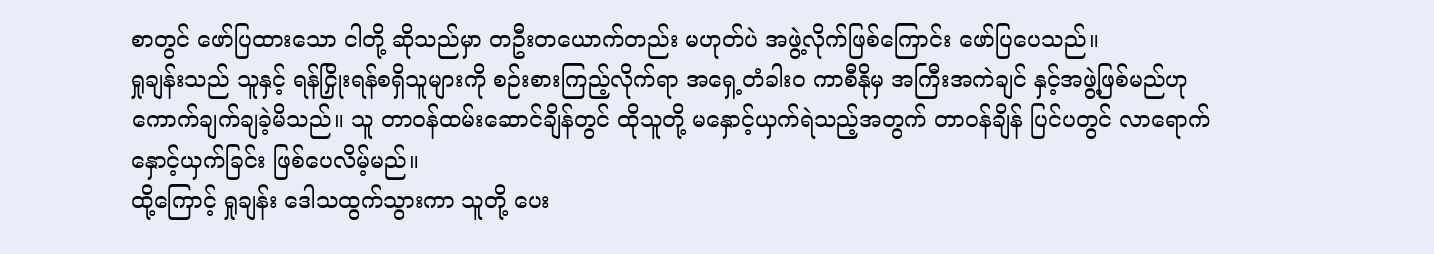စာတွင် ဖော်ပြထားသော ငါတို့ ဆိုသည်မှာ တဦးတယောက်တည်း မဟုတ်ပဲ အဖွဲ့လိုက်ဖြစ်ကြောင်း ဖော်ပြပေသည်။
ရှုချန်းသည် သူနှင့် ရန်ငြှိုးရန်စရှိသူများကို စဉ်းစားကြည့်လိုက်ရာ အရှေ့တံခါးဝ ကာစီနိုမှ အကြီးအကဲချင် နှင့်အဖွဲ့ဖြစ်မည်ဟု ကောက်ချက်ချခဲ့မိသည်။ သူ တာဝန်ထမ်းဆောင်ချိန်တွင် ထိုသူတို့ မနှောင့်ယှက်ရဲသည့်အတွက် တာဝန်ချိန် ပြင်ပတွင် လာရောက်နှောင့်ယှက်ခြင်း ဖြစ်ပေလိမ့်မည်။
ထို့ကြောင့် ရှုချန်း ဒေါသထွက်သွားကာ သူတို့ ပေး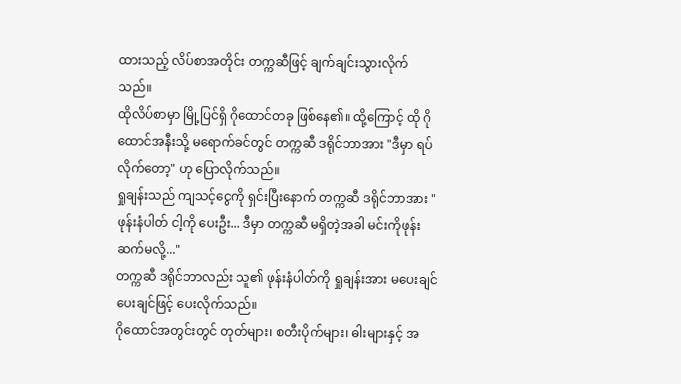ထားသည့် လိပ်စာအတိုင်း တက္ကဆီဖြင့် ချက်ချင်းသွားလိုက်သည်။
ထိုလိပ်စာမှာ မြို့ပြင်ရှိ ဂိုထောင်တခု ဖြစ်နေ၏။ ထို့ကြောင့် ထို ဂိုထောင်အနီးသို့ မရောက်ခင်တွင် တက္ကဆီ ဒရိုင်ဘာအား "ဒီမှာ ရပ်လိုက်တော့" ဟု ပြောလိုက်သည်။
ရှုချန်းသည် ကျသင့်ငွေကို ရှင်းပြီးနောက် တက္ကဆီ ဒရိုင်ဘာအား " ဖုန်းနံပါတ် ငါ့ကို ပေးဦး... ဒီမှာ တက္ကဆီ မရှိတဲ့အခါ မင်းကိုဖုန်းဆက်မလို့..."
တက္ကဆီ ဒရိုင်ဘာလည်း သူ၏ ဖုန်းနံပါတ်ကို ရှုချန်းအား မပေးချင် ပေးချင်ဖြင့် ပေးလိုက်သည်။
ဂိုထောင်အတွင်းတွင် တုတ်များ၊ စတီးပိုက်များ၊ ဓါးများနှင့် အ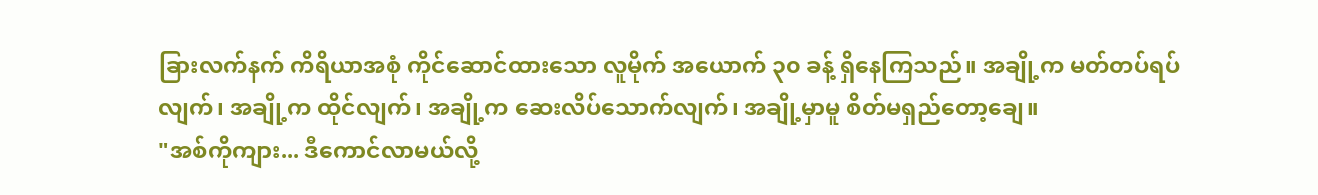ခြားလက်နက် ကိရိယာအစုံ ကိုင်ဆောင်ထားသော လူမိုက် အယောက် ၃၀ ခန့် ရှိနေကြသည်။ အချို့က မတ်တပ်ရပ်လျက်၊ အချို့က ထိုင်လျက်၊ အချို့က ဆေးလိပ်သောက်လျက်၊ အချို့မှာမူ စိတ်မရှည်တော့ချေ။
"အစ်ကိုကျား... ဒီကောင်လာမယ်လို့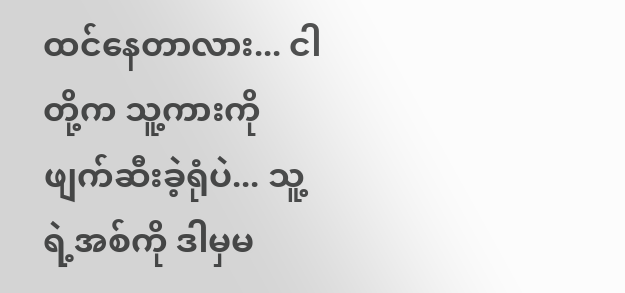ထင်နေတာလား... ငါတို့က သူ့ကားကို ဖျက်ဆီးခဲ့ရုံပဲ... သူ့ရဲ့အစ်ကို ဒါမှမ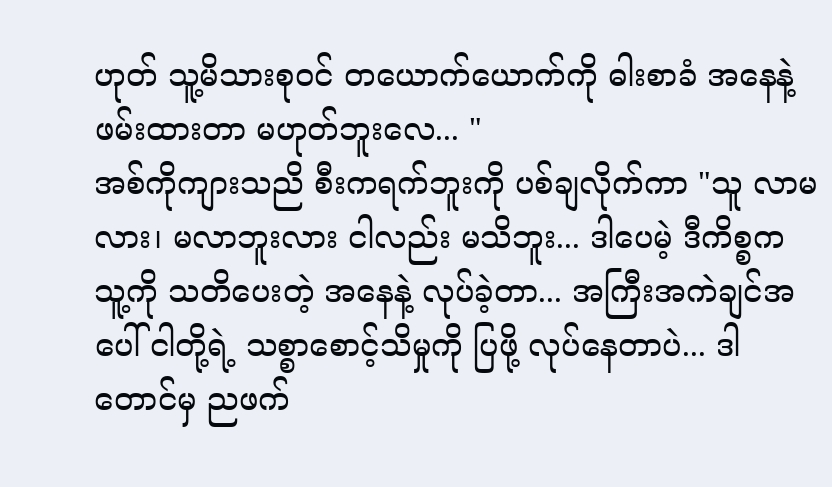ဟုတ် သူ့မိသားစုဝင် တယောက်ယောက်ကို ဓါးစာခံ အနေနဲ့ ဖမ်းထားတာ မဟုတ်ဘူးလေ... "
အစ်ကိုကျားသညိ စီးကရက်ဘူးကို ပစ်ချလိုက်ကာ "သူ လာမလား၊ မလာဘူးလား ငါလည်း မသိဘူး... ဒါပေမဲ့ ဒီကိစ္စက သူ့ကို သတိပေးတဲ့ အနေနဲ့ လုပ်ခဲ့တာ... အကြီးအကဲချင်အပေါ် ငါတို့ရဲ့ သစ္စာစောင့်သိမှုကို ပြဖို့ လုပ်နေတာပဲ... ဒါတောင်မှ ညဖက်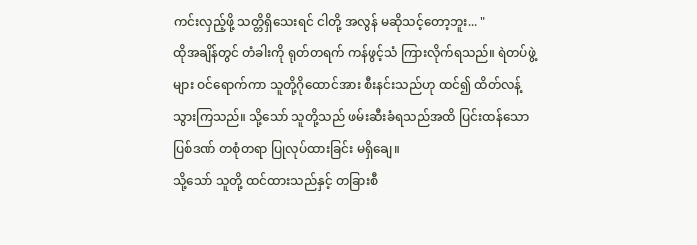ကင်းလှည့်ဖို့ သတ္တိရှိသေးရင် ငါတို့ အလွန် မဆိုသင့်တော့ဘူး... "
ထိုအချိန်တွင် တံခါးကို ရုတ်တရက် ကန်ဖွင့်သံ ကြားလိုက်ရသည်။ ရဲတပ်ဖွဲ့များ ဝင်ရောက်ကာ သူတို့ဂိုထောင်အား စီးနင်းသည်ဟု ထင်၍ ထိတ်လန့်သွားကြသည်။ သို့သော် သူတို့သည် ဖမ်းဆီးခံရသည်အထိ ပြင်းထန်သော ပြစ်ဒဏ် တစုံတရာ ပြုလုပ်ထားခြင်း မရှိချေ။
သို့သော် သူတို့ ထင်ထားသည်နှင့် တခြားစီ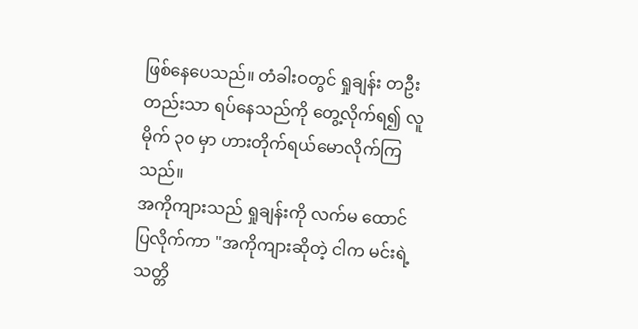ဖြစ်နေပေသည်။ တံခါးဝတွင် ရှုချန်း တဦးတည်းသာ ရပ်နေသည်ကို တွေ့လိုက်ရ၍ လူမိုက် ၃၀ မှာ ဟားတိုက်ရယ်မောလိုက်ကြသည်။
အကိုကျားသည် ရှုချန်းကို လက်မ ထောင်ပြလိုက်ကာ "အကိုကျားဆိုတဲ့ ငါက မင်းရဲ့ သတ္တိ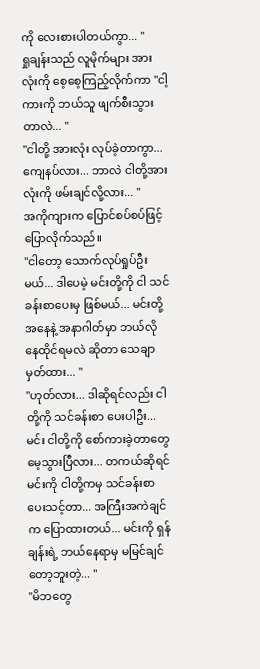ကို လေးစားပါတယ်ကွာ... "
ရှုချန်းသည် လူမိုက်များ အားလုံးကို စေ့စေ့ကြည့်လိုက်ကာ "ငါ့ကားကို ဘယ်သူ ဖျက်စီးသွားတာလဲ... "
"ငါတို့ အားလုံး လုပ်ခဲ့တာကွာ... ကျေနပ်လား... ဘာလဲ ငါတို့အားလုံးကို ဖမ်းချင်လို့လား... "
အကိုကျားက ပြောင်စပ်စပ်ဖြင့် ပြောလိုက်သည်။
"ငါတော့ သောက်လုပ်ရှုပ်ဦးမယ်... ဒါပေမဲ့ မင်းတို့ကို ငါ သင်ခန်းစာပေးမှ ဖြစ်မယ်... မင်းတို့ အနေနဲ့ အနာဂါတ်မှာ ဘယ်လို နေထိုင်ရမလဲ ဆိုတာ သေချာမှတ်ထား... "
"ဟုတ်လား... ဒါဆိုရင်လည်း ငါတို့ကို သင်ခန်းစာ ပေးပါဦး... မင်း ငါတို့ကို စော်ကားခဲ့တာတွေ မေ့သွားပြီလား... တကယ်ဆိုရင် မင်းကို ငါတို့ကမှ သင်ခန်းစာ ပေးသင့်တာ... အကြီးအကဲချင်က ပြောထားတယ်... မင်းကို ရှန်ချန်းရဲ့ ဘယ်နေရာမှ မမြင်ချင်တော့ဘူးတဲ့... "
"မိဘတွေ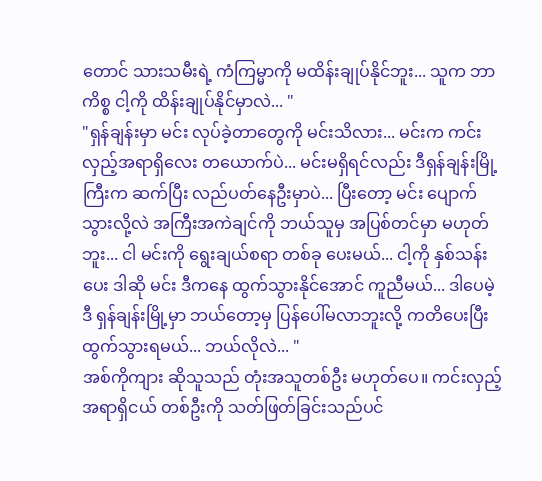တောင် သားသမီးရဲ့ ကံကြမ္မာကို မထိန်းချုပ်နိုင်ဘူး... သူက ဘာကိစ္စ ငါ့ကို ထိန်းချုပ်နိုင်မှာလဲ... "
"ရှန်ချန်းမှာ မင်း လုပ်ခဲ့တာတွေကို မင်းသိလား... မင်းက ကင်းလှည့်အရာရှိလေး တယောက်ပဲ... မင်းမရှိရင်လည်း ဒီရှန်ချန်းမြို့ကြီးက ဆက်ပြီး လည်ပတ်နေဦးမှာပဲ... ပြီးတော့ မင်း ပျောက်သွားလို့လဲ အကြီးအကဲချင်ကို ဘယ်သူမှ အပြစ်တင်မှာ မဟုတ်ဘူး... ငါ မင်းကို ရွေးချယ်စရာ တစ်ခု ပေးမယ်... ငါ့ကို နှစ်သန်းပေး ဒါဆို မင်း ဒီကနေ ထွက်သွားနိုင်အောင် ကူညီမယ်... ဒါပေမဲ့ ဒီ ရှန်ချန်းမြို့မှာ ဘယ်တော့မှ ပြန်ပေါ်မလာဘူးလို့ ကတိပေးပြီး ထွက်သွားရမယ်... ဘယ်လိုလဲ... "
အစ်ကိုကျား ဆိုသူသည် တုံးအသူတစ်ဦး မဟုတ်ပေ။ ကင်းလှည့်အရာရှိငယ် တစ်ဦးကို သတ်ဖြတ်ခြင်းသည်ပင်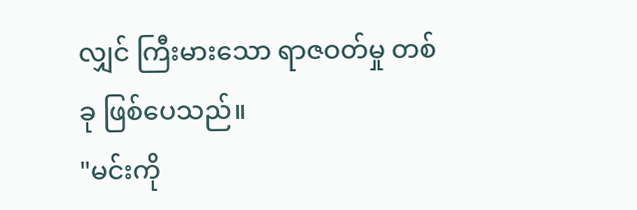လျှင် ကြီးမားသော ရာဇဝတ်မှု တစ်ခု ဖြစ်ပေသည်။
"မင်းကို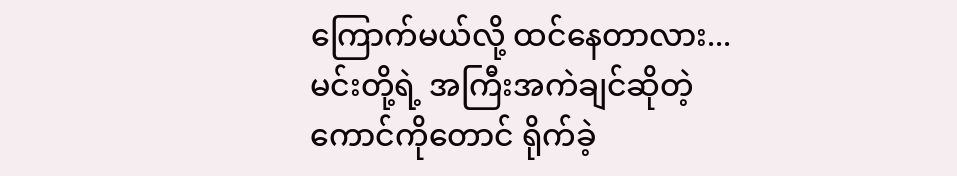ကြောက်မယ်လို့ ထင်နေတာလား... မင်းတို့ရဲ့ အကြီးအကဲချင်ဆိုတဲ့ ကောင်ကိုတောင် ရိုက်ခဲ့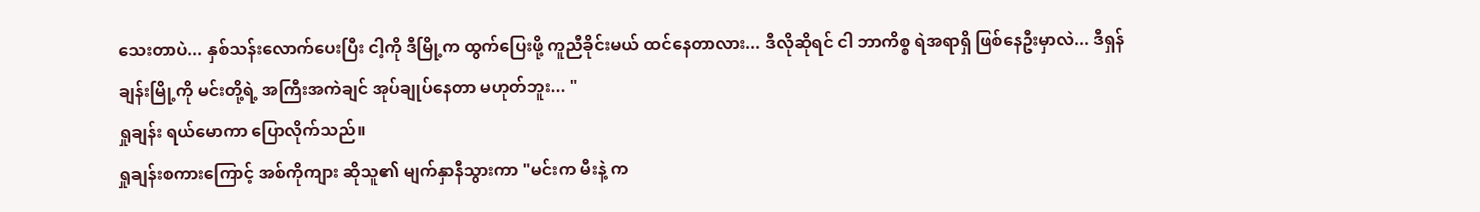သေးတာပဲ... နှစ်သန်းလောက်ပေးပြီး ငါ့ကို ဒီမြို့က ထွက်ပြေးဖို့ ကူညီခိုင်းမယ် ထင်နေတာလား... ဒီလိုဆိုရင် ငါ ဘာကိစ္စ ရဲအရာရှိ ဖြစ်နေဦးမှာလဲ... ဒီရှန်ချန်းမြို့ကို မင်းတို့ရဲ့ အကြီးအကဲချင် အုပ်ချုပ်နေတာ မဟုတ်ဘူး... "
ရှုချန်း ရယ်မောကာ ပြောလိုက်သည်။
ရှုချန်းစကားကြောင့် အစ်ကိုကျား ဆိုသူ၏ မျက်နှာနီသွားကာ "မင်းက မီးနဲ့ က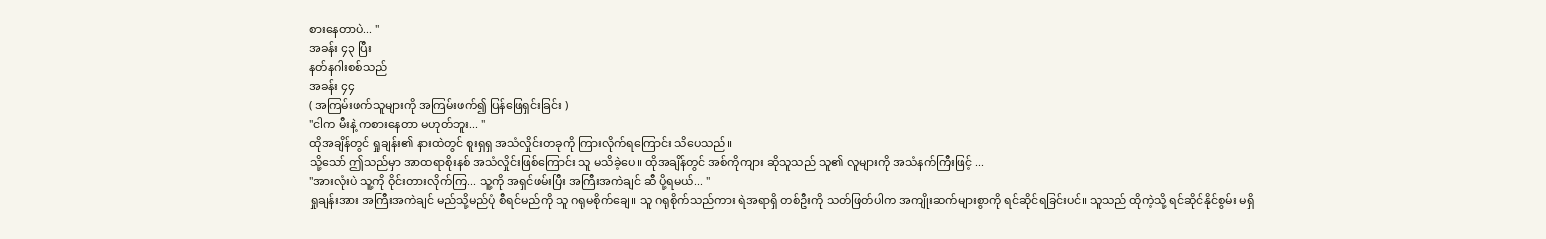စားနေတာပဲ... "
အခန်း ၄၃ ပြီး
နတ်နဂါးစစ်သည်
အခန်း ၄၄
( အကြမ်းဖက်သူများကို အကြမ်းဖက်၍ ပြန်ဖြေရှင်းခြင်း )
"ငါက မီးနဲ့ ကစားနေတာ မဟုတ်ဘူး... "
ထိုအချိန်တွင် ရှုချန်း၏ နားထဲတွင် စူးရှရှ အသံလှိုင်းတခုကို ကြားလိုက်ရကြောင်း သိပေသည်။
သို့သော် ဤသည်မှာ အာထရာစိုးနစ် အသံလှိုင်းဖြစ်ကြောင်း သူ မသိခဲ့ပေ။ ထိုအချိန်တွင် အစ်ကိုကျား ဆိုသူသည် သူ၏ လူများကို အသံနက်ကြီးဖြင့် ...
"အားလုံးပဲ သူ့ကို ဝိုင်းတားလိုက်ကြ... သူ့ကို အရှင်ဖမ်းပြီး အကြီးအကဲချင် ဆီ ပို့ရမယ်... "
ရှုချန်းအား အကြီးအကဲချင် မည်သို့မည်ပုံ စီရင်မည်ကို သူ ဂရုမစိုက်ချေ။ သူ ဂရုစိုက်သည်ကား ရဲအရာရှိ တစ်ဦးကို သတ်ဖြတ်ပါက အကျိုးဆက်များစွာကို ရင်ဆိုင်ရခြင်းပင်။ သူသည် ထိုကဲ့သို့ ရင်ဆိုင်နိုင်စွမ်း မရှိ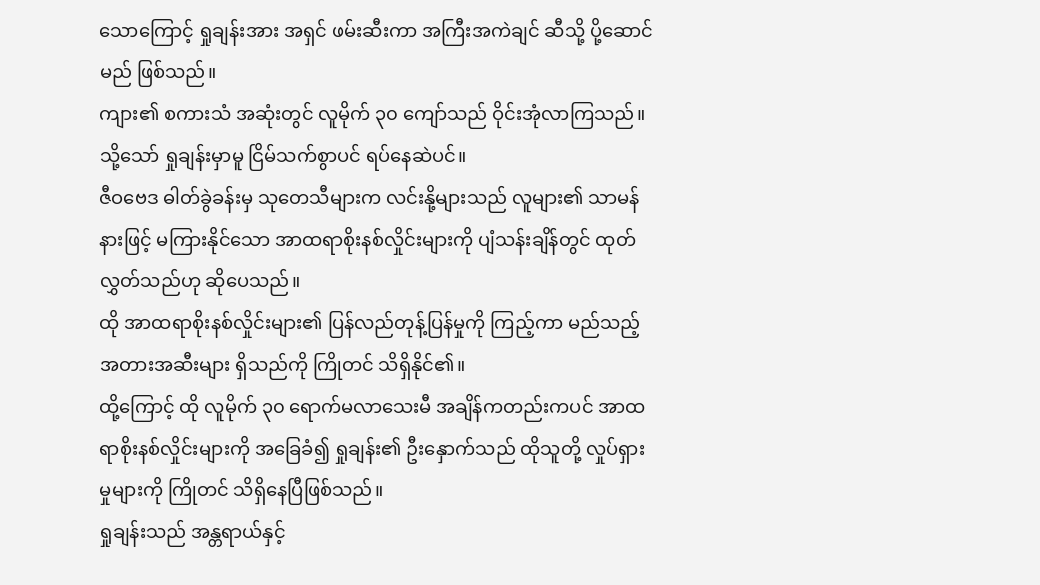သောကြောင့် ရှုချန်းအား အရှင် ဖမ်းဆီးကာ အကြီးအကဲချင် ဆီသို့ ပို့ဆောင်မည် ဖြစ်သည်။
ကျား၏ စကားသံ အဆုံးတွင် လူမိုက် ၃၀ ကျော်သည် ဝိုင်းအုံလာကြသည်။
သို့သော် ရှုချန်းမှာမူ ငြိမ်သက်စွာပင် ရပ်နေဆဲပင်။
ဇီဝဗေဒ ဓါတ်ခွဲခန်းမှ သုတေသီများက လင်းနို့များသည် လူများ၏ သာမန်နားဖြင့် မကြားနိုင်သော အာထရာစိုးနစ်လှိုင်းများကို ပျံသန်းချိန်တွင် ထုတ်လွှတ်သည်ဟု ဆိုပေသည်။
ထို အာထရာစိုးနစ်လှိုင်းများ၏ ပြန်လည်တုန့်ပြန်မှုကို ကြည့်ကာ မည်သည့် အတားအဆီးများ ရှိသည်ကို ကြိုတင် သိရှိနိုင်၏။
ထို့ကြောင့် ထို လူမိုက် ၃၀ ရောက်မလာသေးမီ အချိန်ကတည်းကပင် အာထရာစိုးနစ်လှိုင်းများကို အခြေခံ၍ ရှုချန်း၏ ဦးနှောက်သည် ထိုသူတို့ လှုပ်ရှားမှုများကို ကြိုတင် သိရှိနေပြီဖြစ်သည်။
ရှုချန်းသည် အန္တရာယ်နှင့်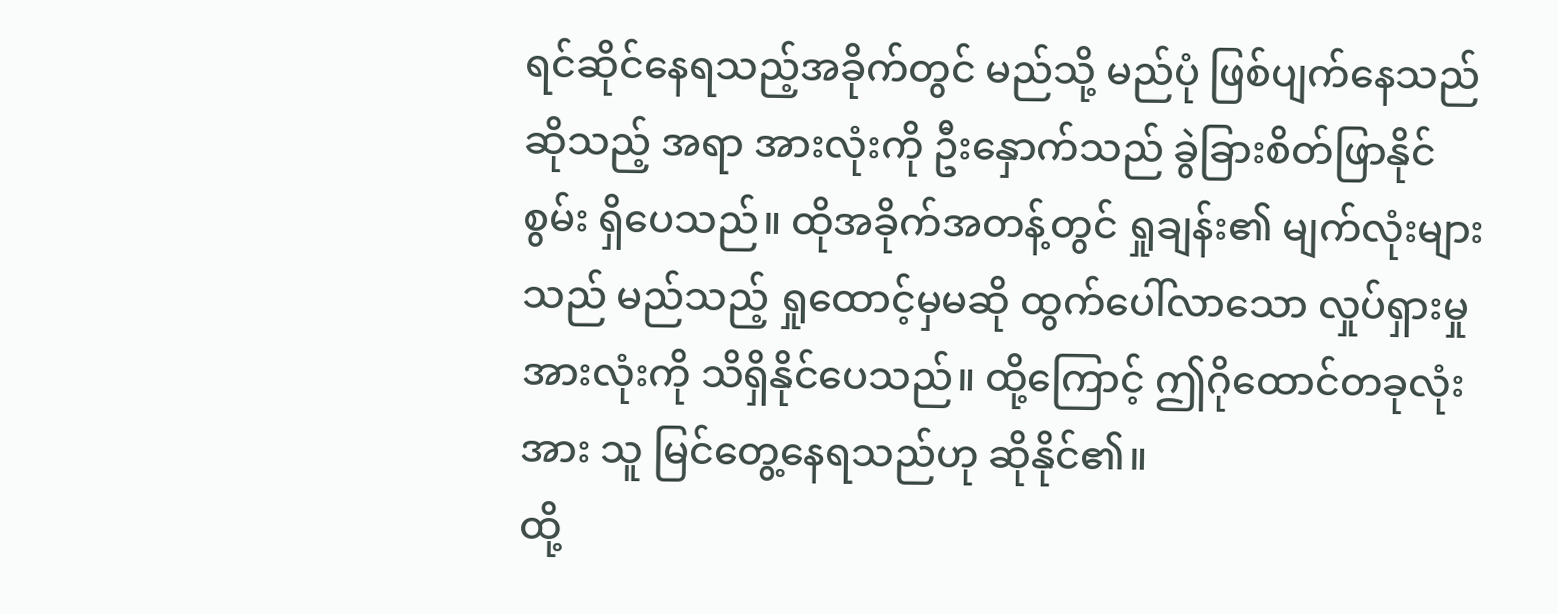ရင်ဆိုင်နေရသည့်အခိုက်တွင် မည်သို့ မည်ပုံ ဖြစ်ပျက်နေသည် ဆိုသည့် အရာ အားလုံးကို ဦးနှောက်သည် ခွဲခြားစိတ်ဖြာနိုင်စွမ်း ရှိပေသည်။ ထိုအခိုက်အတန့်တွင် ရှုချန်း၏ မျက်လုံးများသည် မည်သည့် ရှုထောင့်မှမဆို ထွက်ပေါ်လာသော လှုပ်ရှားမှု အားလုံးကို သိရှိနိုင်ပေသည်။ ထို့ကြောင့် ဤဂိုထောင်တခုလုံးအား သူ မြင်တွေ့နေရသည်ဟု ဆိုနိုင်၏။
ထို့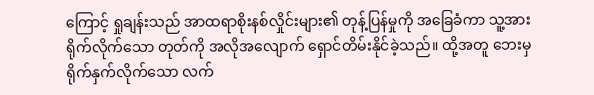ကြောင့် ရှုချန်းသည် အာထရာစိုးနစ်လှိုင်းများ၏ တုန့်ပြန်မှုကို အခြေခံကာ သူ့အား ရိုက်လိုက်သော တုတ်ကို အလိုအလျောက် ရှောင်တိမ်းနိုင်ခဲ့သည်။ ထို့အတူ ဘေးမှ ရိုက်နှက်လိုက်သော လက်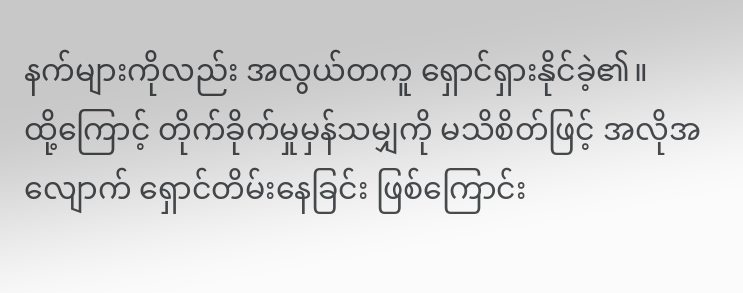နက်များကိုလည်း အလွယ်တကူ ရှောင်ရှားနိုင်ခဲ့၏။
ထို့ကြောင့် တိုက်ခိုက်မှုမှန်သမျှကို မသိစိတ်ဖြင့် အလိုအလျောက် ရှောင်တိမ်းနေခြင်း ဖြစ်ကြောင်း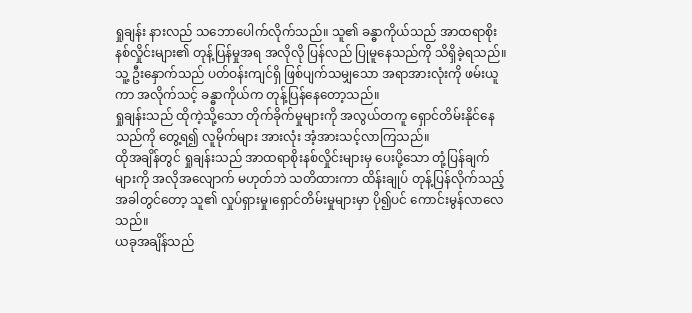ရှုချန်း နားလည် သဘောပေါက်လိုက်သည်။ သူ၏ ခန္ဓာကိုယ်သည် အာထရာစိုးနစ်လှိုင်းများ၏ တုန့်ပြန်မှုအရ အလိုလို ပြန်လည် ပြုမူနေသည်ကို သိရှိခဲ့ရသည်။ သူ့ ဦးနှောက်သည် ပတ်ဝန်းကျင်ရှိ ဖြစ်ပျက်သမျှသော အရာအားလုံးကို ဖမ်းယူကာ အလိုက်သင့် ခန္ဓာကိုယ်က တုန့်ပြန်နေတော့သည်။
ရှုချန်းသည် ထိုကဲ့သို့သော တိုက်ခိုက်မှုများကို အလွယ်တကူ ရှောင်တိမ်းနိုင်နေသည်ကို တွေ့ရ၍ လူမိုက်များ အားလုံး အံ့အားသင့်လာကြသည်။
ထိုအချိန်တွင် ရှုချန်းသည် အာထရာစိုးနစ်လှိုင်းများမှ ပေးပို့သော တုံ့ပြန်ချက်များကို အလိုအလျောက် မဟုတ်ဘဲ သတိထားကာ ထိန်းချုပ် တုန့်ပြန်လိုက်သည့်အခါတွင်တော့ သူ၏ လှုပ်ရှားမှု၊ရှောင်တိမ်းမှုများမှာ ပို၍ပင် ကောင်းမွန်လာလေသည်။
ယခုအချိန်သည်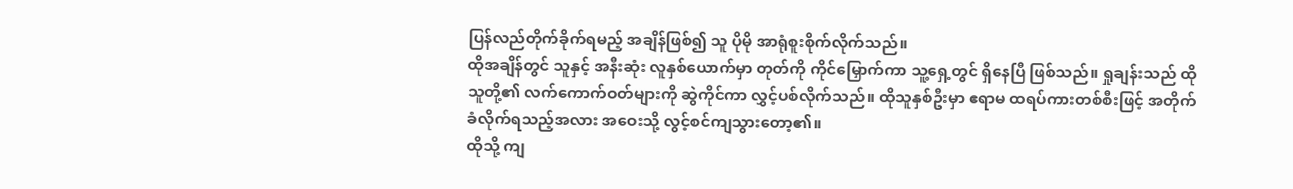ပြန်လည်တိုက်ခိုက်ရမည့် အချိန်ဖြစ်၍ သူ ပိုမို အာရုံစူးစိုက်လိုက်သည်။
ထိုအချိန်တွင် သူနှင့် အနီးဆုံး လူနှစ်ယောက်မှာ တုတ်ကို ကိုင်မြှောက်ကာ သူ့ရှေ့တွင် ရှိနေပြီ ဖြစ်သည်။ ရှုချန်းသည် ထိုသူတို့၏ လက်ကောက်ဝတ်များကို ဆွဲကိုင်ကာ လွှင့်ပစ်လိုက်သည်။ ထိုသူနှစ်ဦးမှာ ဧရာမ ထရပ်ကားတစ်စီးဖြင့် အတိုက်ခံလိုက်ရသည့်အလား အဝေးသို့ လွင့်စင်ကျသွားတော့၏။
ထိုသို့ ကျ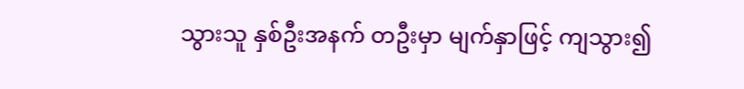သွားသူ နှစ်ဦးအနက် တဦးမှာ မျက်နှာဖြင့် ကျသွား၍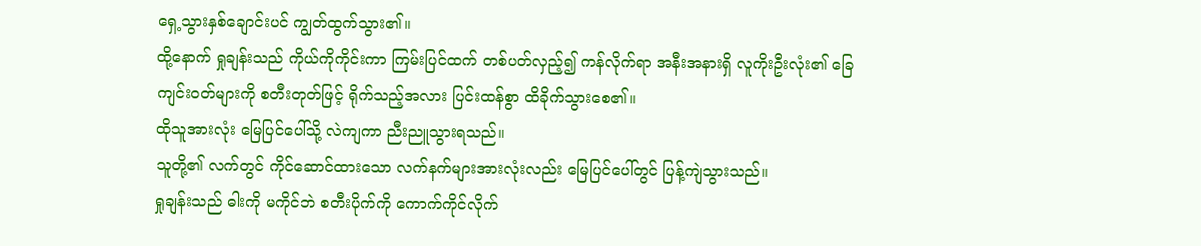ရှေ့သွားနှစ်ချောင်းပင် ကျွတ်ထွက်သွား၏။
ထို့နောက် ရှုချန်းသည် ကိုယ်ကိုကိုင်းကာ ကြမ်းပြင်ထက် တစ်ပတ်လှည့်၍ ကန်လိုက်ရာ အနီးအနားရှိ လူကိုးဦးလုံး၏ ခြေကျင်းဝတ်များကို စတီးတုတ်ဖြင့် ရိုက်သည့်အလား ပြင်းထန်စွာ ထိခိုက်သွားစေ၏။
ထိုသူအားလုံး မြေပြင်ပေါ်သို့ လဲကျကာ ညီးညူသွားရသည်။
သူတို့၏ လက်တွင် ကိုင်ဆောင်ထားသော လက်နက်များအားလုံးလည်း မြေပြင်ပေါ်တွင် ပြန့်ကျဲသွားသည်။
ရှုချန်းသည် ဓါးကို မကိုင်ဘဲ စတီးပိုက်ကို ကောက်ကိုင်လိုက်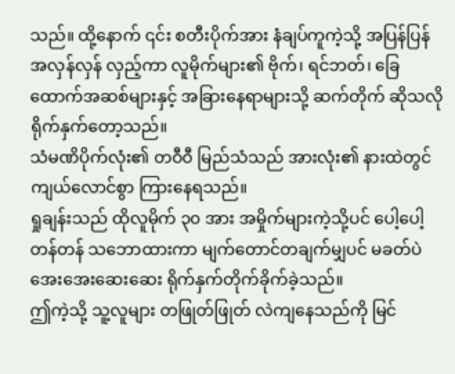သည်။ ထို့နောက် ၎င်း စတီးပိုက်အား နံချပ်ကူကဲ့သို့ အပြန်ပြန်အလှန်လှန် လှည့်ကာ လူမိုက်များ၏ ဗိုက်၊ ရင်ဘတ်၊ ခြေထောက်အဆစ်များနှင့် အခြားနေရာများသို့ ဆက်တိုက် ဆိုသလို ရိုက်နှက်တော့သည်။
သံမဏိပိုက်လုံး၏ တဝီဝီ မြည်သံသည် အားလုံး၏ နားထဲတွင် ကျယ်လောင်စွာ ကြားနေရသည်။
ရှုချန်းသည် ထိုလူမိုက် ၃၀ အား အမှိုက်များကဲ့သို့ပင် ပေါ့ပေါ့တန်တန် သဘောထားကာ မျက်တောင်တချက်မျှပင် မခတ်ပဲ အေးအေးဆေးဆေး ရိုက်နှက်တိုက်ခိုက်ခဲ့သည်။
ဤကဲ့သို့ သူ့လူများ တဖြုတ်ဖြုတ် လဲကျနေသည်ကို မြင်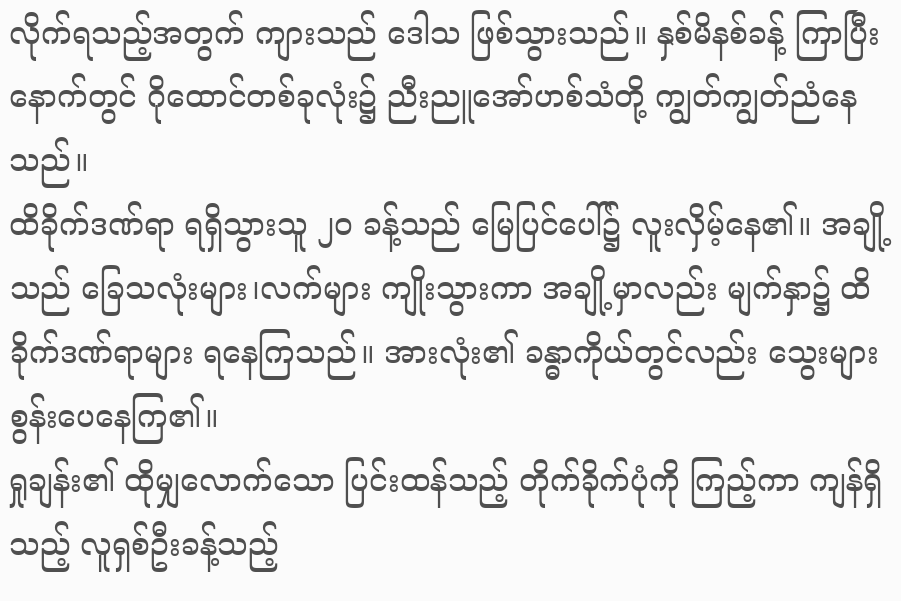လိုက်ရသည့်အတွက် ကျားသည် ဒေါသ ဖြစ်သွားသည်။ နှစ်မိနစ်ခန့် ကြာပြီးနောက်တွင် ဂိုထောင်တစ်ခုလုံး၌ ညီးညူအော်ဟစ်သံတို့ ကျွတ်ကျွတ်ညံနေသည်။
ထိခိုက်ဒဏ်ရာ ရရှိသွားသူ ၂၀ ခန့်သည် မြေပြင်ပေါ်၌ လူးလှိမ့်နေ၏။ အချို့သည် ခြေသလုံးများ၊လက်များ ကျိုးသွားကာ အချို့မှာလည်း မျက်နှာ၌ ထိခိုက်ဒဏ်ရာများ ရနေကြသည်။ အားလုံး၏ ခန္ဓာကိုယ်တွင်လည်း သွေးများ စွန်းပေနေကြ၏။
ရှုချန်း၏ ထိုမျှလောက်သော ပြင်းထန်သည့် တိုက်ခိုက်ပုံကို ကြည့်ကာ ကျန်ရှိသည့် လူရှစ်ဦးခန့်သည့်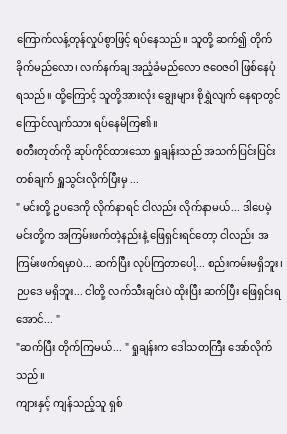ကြောက်လန့်တုန်လှုပ်စွာဖြင့် ရပ်နေသည်။ သူတို့ ဆက်၍ တိုက်ခိုက်မည်လော၊ လက်နက်ချ အညံ့ခံမည်လော ဇဝေဇဝါ ဖြစ်နေပုံ ရသည်။ ထို့ကြောင့် သူတို့အားလုံး ချွေးများ စိုရွှဲလျက် နေရာတွင် ကြောင်လျက်သား ရပ်နေမိကြ၏။
စတီးတုတ်ကို ဆုပ်ကိုင်ထားသော ရှုချန်းသည် အသက်ပြင်းပြင်း တစ်ချက် ရှူသွင်းလိုက်ပြီးမှ ...
" မင်းတို့ ဥပဒေကို လိုက်နာရင် ငါလည်း လိုက်နာမယ်... ဒါပေမဲ့ မင်းတို့က အကြမ်းဖက်တဲ့နည်းနဲ့ ဖြေရှင်းရင်တော့ ငါလည်း အကြမ်းဖက်ရမှာပဲ... ဆက်ပြီး လုပ်ကြတာပေါ့... စည်းကမ်းမရှိဘူး၊ ဉပဒေ မရှိဘူး... ငါတို့ လက်သီးချင်းပဲ ထိုးပြီး ဆက်ပြီး ဖြေရှင်းရအောင်... "
"ဆက်ပြီး တိုက်ကြမယ်... " ရှုချန်းက ဒေါသတကြီး အော်လိုက်သည်။
ကျားနှင့် ကျန်သည့်သူ ရှစ်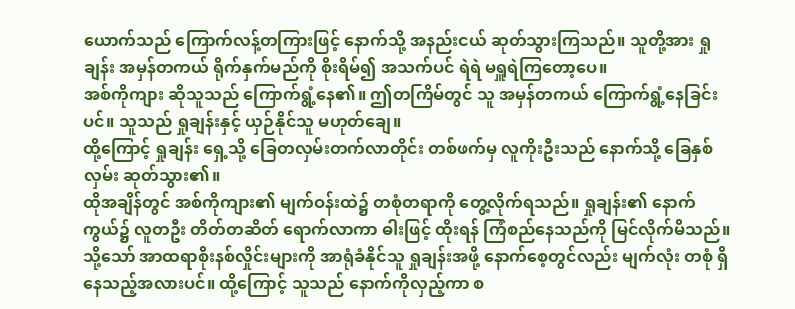ယောက်သည် ကြောက်လန့်တကြားဖြင့် နောက်သို့ အနည်းငယ် ဆုတ်သွားကြသည်။ သူတို့အား ရှုချန်း အမှန်တကယ် ရိုက်နှက်မည်ကို စိုးရိမ်၍ အသက်ပင် ရဲရဲ မရှူရဲကြတော့ပေ။
အစ်ကိုကျား ဆိုသူသည် ကြောက်ရွံ့နေ၏။ ဤတကြိမ်တွင် သူ အမှန်တကယ် ကြောက်ရွံ့နေခြင်းပင်။ သူသည် ရှုချန်းနှင့် ယှဉ်နိုင်သူ မဟုတ်ချေ။
ထို့ကြောင့် ရှုချန်း ရှေ့သို့ ခြေတလှမ်းတက်လာတိုင်း တစ်ဖက်မှ လူကိုးဦးသည် နောက်သို့ ခြေနှစ်လှမ်း ဆုတ်သွား၏။
ထိုအချိန်တွင် အစ်ကိုကျား၏ မျက်ဝန်းထဲ၌ တစုံတရာကို တွေ့လိုက်ရသည်။ ရှုချန်း၏ နောက်ကွယ်၌ လူတဦး တိတ်တဆိတ် ရောက်လာကာ ဓါးဖြင့် ထိုးရန် ကြံစည်နေသည်ကို မြင်လိုက်မိသည်။
သို့သော် အာထရာစိုးနစ်လှိုင်းများကို အာရုံခံနိုင်သူ ရှုချန်းအဖို့ နောက်စေ့တွင်လည်း မျက်လုံး တစုံ ရှိနေသည့်အလားပင်။ ထို့ကြောင့် သူသည် နောက်ကိုလှည့်ကာ စ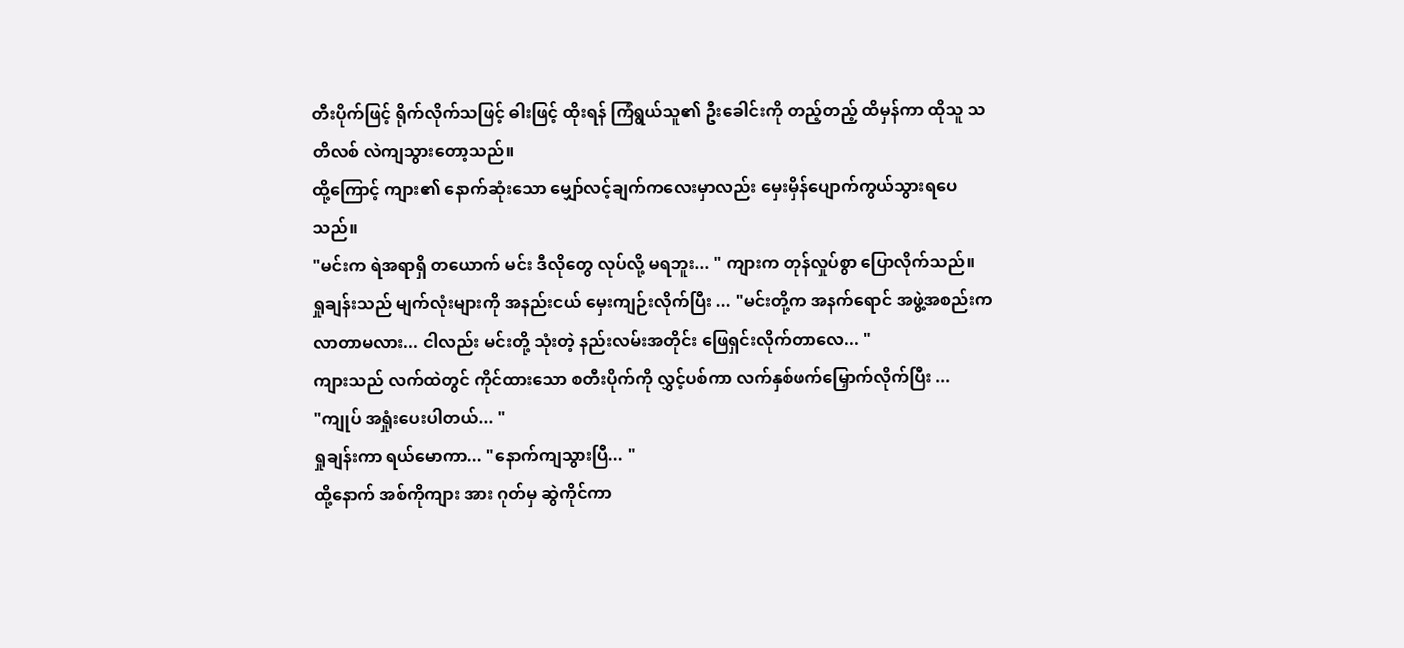တီးပိုက်ဖြင့် ရိုက်လိုက်သဖြင့် ဓါးဖြင့် ထိုးရန် ကြံရွယ်သူ၏ ဦးခေါင်းကို တည့်တည့် ထိမှန်ကာ ထိုသူ သတိလစ် လဲကျသွားတော့သည်။
ထို့ကြောင့် ကျား၏ နောက်ဆုံးသော မျှော်လင့်ချက်ကလေးမှာလည်း မှေးမှိန်ပျောက်ကွယ်သွားရပေသည်။
"မင်းက ရဲအရာရှိ တယောက် မင်း ဒီလိုတွေ လုပ်လို့ မရဘူး... " ကျားက တုန်လှုပ်စွာ ပြောလိုက်သည်။
ရှုချန်းသည် မျက်လုံးများကို အနည်းငယ် မှေးကျဉ်းလိုက်ပြီး ... "မင်းတို့က အနက်ရောင် အဖွဲ့အစည်းက လာတာမလား... ငါလည်း မင်းတို့ သုံးတဲ့ နည်းလမ်းအတိုင်း ဖြေရှင်းလိုက်တာလေ... "
ကျားသည် လက်ထဲတွင် ကိုင်ထားသော စတီးပိုက်ကို လွှင့်ပစ်ကာ လက်နှစ်ဖက်မြှောက်လိုက်ပြီး ...
"ကျုပ် အရှုံးပေးပါတယ်... "
ရှုချန်းကာ ရယ်မောကာ... "နောက်ကျသွားပြီ... "
ထို့နောက် အစ်ကိုကျား အား ဂုတ်မှ ဆွဲကိုင်ကာ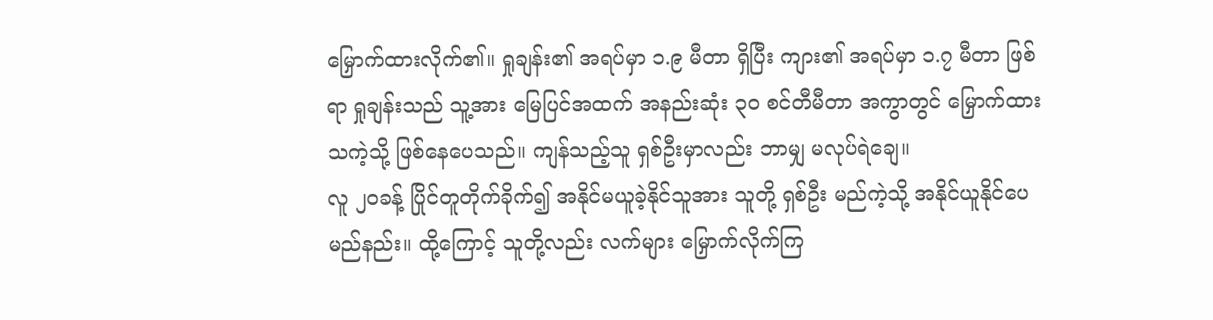မြှောက်ထားလိုက်၏။ ရှုချန်း၏ အရပ်မှာ ၁.၉ မီတာ ရှိပြီး ကျား၏ အရပ်မှာ ၁.၇ မီတာ ဖြစ်ရာ ရှုချန်းသည် သူ့အား မြေပြင်အထက် အနည်းဆုံး ၃၀ စင်တီမီတာ အကွာတွင် မြှောက်ထားသကဲ့သို့ ဖြစ်နေပေသည်။ ကျန်သည့်သူ ရှစ်ဦးမှာလည်း ဘာမျှ မလုပ်ရဲချေ။
လူ ၂၀ခန့် ပြိုင်တူတိုက်ခိုက်၍ အနိုင်မယူခဲ့နိုင်သူအား သူတို့ ရှစ်ဦး မည်ကဲ့သို့ အနိုင်ယူနိုင်ပေမည်နည်း။ ထို့ကြောင့် သူတို့လည်း လက်များ မြှောက်လိုက်ကြ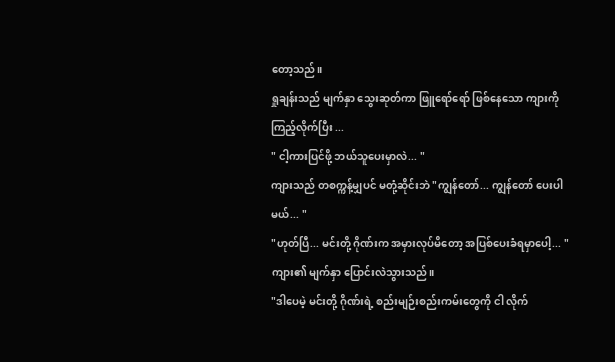တော့သည်။
ရှုချန်းသည် မျက်နှာ သွေးဆုတ်ကာ ဖြူရော်ရော် ဖြစ်နေသော ကျားကို ကြည့်လိုက်ပြီး ...
" ငါ့ကားပြင်ဖို့ ဘယ်သူပေးမှာလဲ... "
ကျားသည် တစက္ကန့်မျှပင် မတုံ့ဆိုင်းဘဲ "ကျွန်တော်... ကျွန်တော် ပေးပါမယ်... "
"ဟုတ်ပြီ... မင်းတို့ ဂိုဏ်းက အမှားလုပ်မိတော့ အပြစ်ပေးခံရမှာပေါ့... "
ကျား၏ မျက်နှာ ပြောင်းလဲသွားသည်။
"ဒါပေမဲ့ မင်းတို့ ဂိုဏ်းရဲ့ စည်းမျဉ်းစည်းကမ်းတွေကို ငါ လိုက်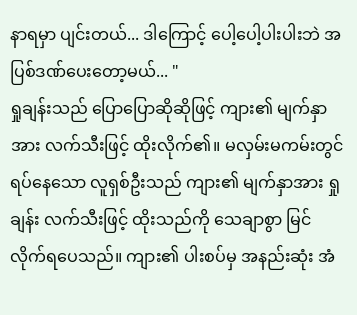နာရမှာ ပျင်းတယ်... ဒါကြောင့် ပေါ့ပေါ့ပါးပါးဘဲ အပြစ်ဒဏ်ပေးတော့မယ်... "
ရှုချန်းသည် ပြောပြောဆိုဆိုဖြင့် ကျား၏ မျက်နှာအား လက်သီးဖြင့် ထိုးလိုက်၏။ မလှမ်းမကမ်းတွင် ရပ်နေသော လူရှစ်ဦးသည် ကျား၏ မျက်နှာအား ရှုချန်း လက်သီးဖြင့် ထိုးသည်ကို သေချာစွာ မြင်လိုက်ရပေသည်။ ကျား၏ ပါးစပ်မှ အနည်းဆုံး အံ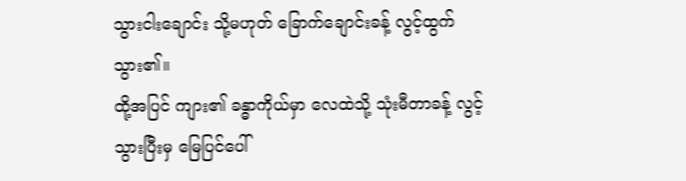သွားငါးချောင်း သို့မဟုတ် ခြောက်ချောင်းခန့် လွင့်ထွက်သွား၏။
ထို့အပြင် ကျား၏ ခန္ဓာကိုယ်မှာ လေထဲသို့ သုံးမီတာခန့် လွင့်သွားပြီးမှ မြေပြင်ပေါ်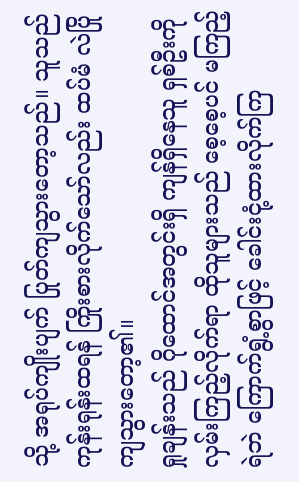သို့ အရုပ်ကျိုးပျက် ပြုတ်ကျသွားတော့သည်။ သူသည် ကုန်းရုန်းထရန် ကြိုးစားလိုက်သော်လည်း ထပ်မံ လဲပြိုကျသွားတော့၏။
ရှုချန်းသည် ဂိုထောင်အတွင်းရှိ ကျန်ရှိနေသူ ရှစ်ဦးကို လှမ်းကြည့်လိုက်ရာ ထိုသူများသည် စေ့စေ့ပင် မကြည့်ရဲဘဲ ကြောက်ရွံ့စွာဖြင့် ခေါင်းငုံ့ထားလိုက်ကြ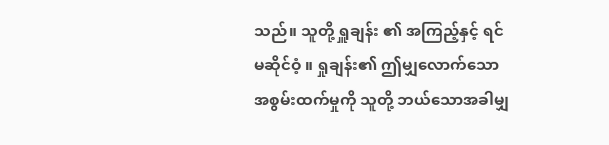သည်။ သူတို့ ရှူချန်း ၏ အကြည့်နှင့် ရင်မဆိုင်ဝံ့ ။ ရှုချန်း၏ ဤမျှလောက်သော အစွမ်းထက်မှုကို သူတို့ ဘယ်သောအခါမျှ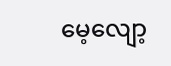မေ့လျော့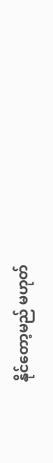နိုင်တော့မည် မဟုတ်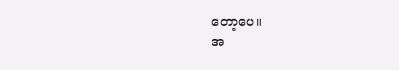တော့ပေ။
အ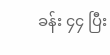ခန်း ၄၄ ပြီး